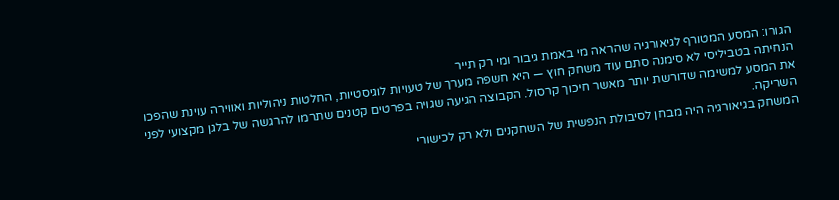הגורו: המסע המטורף לגיאורגיה שהראה מי באמת גיבור ומי רק תייר
הנחיתה בטביליסי לא סימנה סתם עוד משחק חוץ — היא חשפה מערך של טעויות לוגיסטיות, החלטות ניהוליות ואווירה עוינת שהפכו את המסע למשימה שדורשת יותר מאשר חיכוך קרסול. הקבוצה הגיעה שגויה בפרטים קטנים שתרמו להרגשה של בלגן מקצועי לפני השריקה.
המשחק בגיאורגיה היה מבחן לסיבולת הנפשית של השחקנים ולא רק לכישורי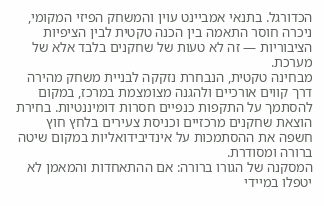הכדורגל. בתנאי אמביינט עוין והמשחק הפיזי המקומי, ניכרה חוסר התאמה בין הכנה טקטית לבין הציפיות הציבוריות — זה לא טעות של שחקנים בלבד אלא של מערכת.
מבחינה טקטית, הנבחרת נזקקה לבניית משחק מהירה דרך קווים אורכיים ולהגנה מצומצמת במרכז, במקום להסתמך על התקפות כנפיים חסרות דומיננטיות. בחירת הוצאת שחקנים מרכזיים וכניסת צעירים בלחץ חוץ חשפה את ההסתמכות על אינדיבידואליות במקום שיטה ברורה ומסודרת.
המסקנה של הגורו ברורה: אם ההתאחדות והמאמן לא יטפלו במיידי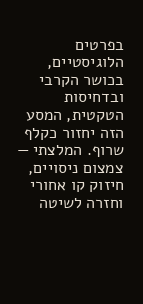בפרטים הלוגיסטיים, בכושר הקרבי ובדחיסות הטקטית, המסע הזה יחזור כקלף שרוף. המלצתי — צמצום ניסויים, חיזוק קו אחורי וחזרה לשיטה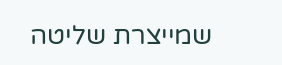שמייצרת שליטה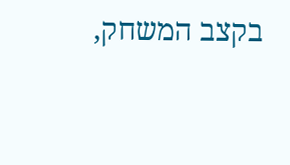בקצב המשחק,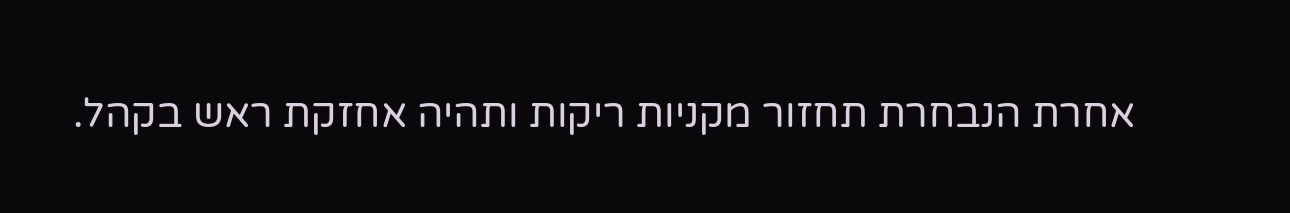אחרת הנבחרת תחזור מקניות ריקות ותהיה אחזקת ראש בקהל.